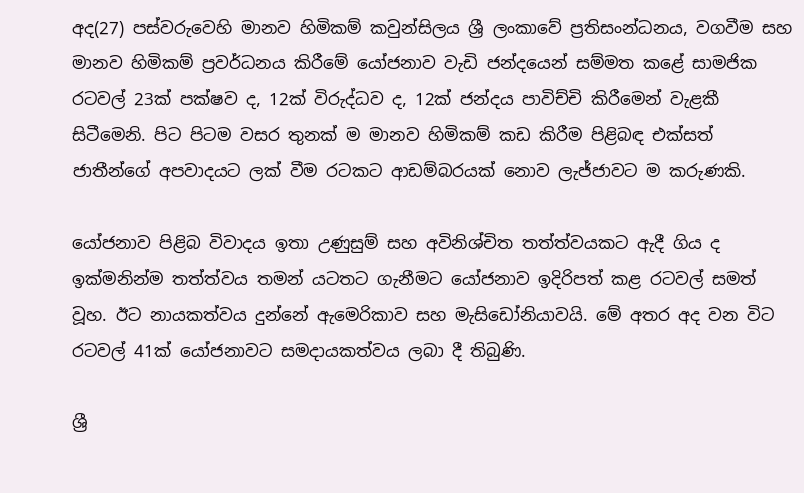අද(27) පස්වරුවෙහි මානව හිමිකම් කවුන්සිලය ශ්‍රී ලංකාවේ ප්‍රතිසංන්ධනය, වගවීම සහ මානව හිමිකම් ප්‍රවර්ධනය කිරීමේ යෝජනාව වැඩි ජන්දයෙන් සම්මත කළේ සාමජික රටවල් 23ක් පක්ෂව ද, 12ක් විරුද්ධව ද, 12ක් ජන්දය පාවිච්චි කිරීමෙන් වැළකී සිටීමෙනි. පිට පිටම වසර තුනක් ම මානව හිමිකම් කඩ කිරීම පිළිබඳ එක්සත් ජාතීන්ගේ අපවාදයට ලක් වීම රටකට ආඩම්බරයක් නොව ලැජ්ජාවට ම කරුණකි.

යෝජනාව පිළිබ විවාදය ඉතා උණුසුම් සහ අවිනිශ්චිත තත්ත්වයකට ඇදී ගිය ද ඉක්මනින්ම තත්ත්වය තමන් යටතට ගැනීමට යෝජනාව ඉදිරිපත් කළ රටවල් සමත් වූහ. ඊට නායකත්වය දුන්නේ ඇමෙරිකාව සහ මැසිඩෝනියාවයි. මේ අතර අද වන විට රටවල් 41ක් යෝජනාවට සමදායකත්වය ලබා දී තිබුණි.

ශ්‍රී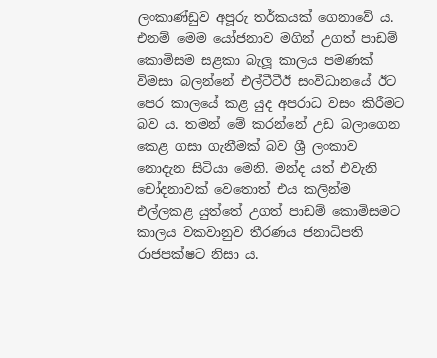ලංකාණ්ඩුව අපූරු තර්කයක් ගෙනාවේ ය. එනම් මෙම යෝජනාව මගින් උගත් පාඩම් කොමිසම සළකා බැලූ කාලය පමණක් විමසා බලන්නේ එල්ටීටීඊ සංවිධානයේ ඊට පෙර කාලයේ කළ යුද අපරාධ වසං කිරීමට බව ය. තමන් මේ කරන්නේ උඩ බලාගෙන කෙළ ගසා ගැනීමක් බව ශ්‍රී ලංකාව නොදැන සිටියා මෙනි. මන්ද යත් එවැනි චෝදනාවක් වෙතොත් එය කලින්ම එල්ලකළ යුත්තේ උගත් පාඩම් කොමිසමට කාලය වකවානුව තීරණය ජනාධිපති රාජපක්ෂට නිසා ය.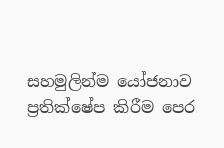සහමුලින්ම යෝජනාව ප්‍රතික්ෂේප කිරීම පෙර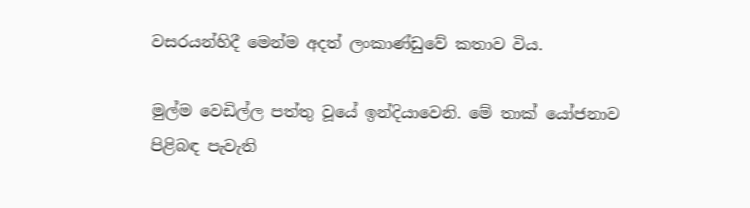වසරයන්හිදී මෙන්ම අදත් ලංකාණ්ඩුවේ කතාව විය.

මුල්ම වෙඩිල්ල පත්තු වූයේ ඉන්දියාවෙනි. මේ තාක් යෝජනාව පිළිබඳ පැවැති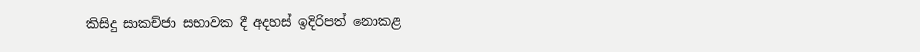කිසිදු සාකච්ජා සභාවක දී අදහස් ඉදිරිපත් නොකළ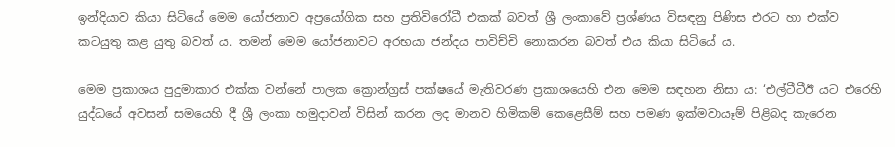ඉන්දියාව කියා සිටියේ මෙම යෝජනාව අප්‍රයෝගික සහ ප්‍රතිවිරෝධී එකක් බවත් ශ්‍රී ලංකාවේ ප්‍රශ්ණය විසඳනු පිණිස එරට හා එක්ව කටයුතු කළ යුතු බවත් ය. තමන් මෙම යෝජනාවට අරභයා ජන්දය පාවිච්චි නොකරන බවත් එය කියා සිටියේ ය.

මෙම ප්‍රකාශය පුදුමාකාර එක්ක වන්නේ පාලක ක්‍රොන්ග්‍රස් පක්ෂයේ මැතිවරණ ප්‍රකාශයෙහි එන මෙම සඳහන නිසා ය: ‘එල්ටීටීඊ යට එරෙහි යුද්ධයේ අවසන් සමයෙහි දී ශ්‍රී ලංකා හමුදාවන් විසින් කරන ලද මානව හිමිකම් කෙළෙසීම් සහ පමණ ඉක්මවායෑම් පිළිබද කැරෙන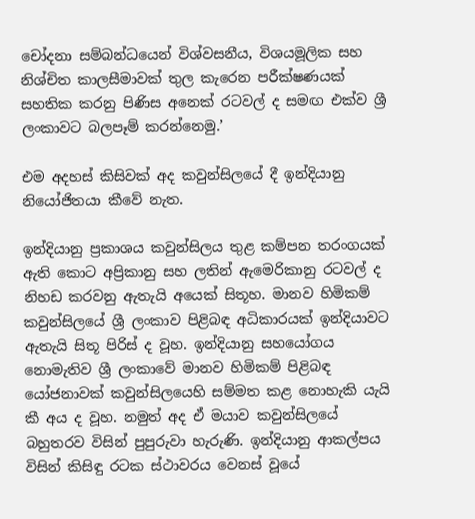චෝදනා සම්බන්ධයෙන් විශ්වසනීය, විශයමූලික සහ නිශ්චිත කාලසීමාවක් තුල කැරෙන පරීක්ෂණයක් සහතික කරනු පිණිස අනෙක් රටවල් ද සමඟ එක්ව ශ්‍රී ලංකාවට බලපෑම් කරන්නෙමු.’

එම අදහස් කිසිවක් අද කවුන්සිලයේ දී ඉන්දියානු නියෝජිතයා කීවේ නැත.

ඉන්දියානු ප්‍රකාශය කවුන්සිලය තුළ කම්පන තරංගයක් ඇති කොට අප්‍රිකානු සහ ලතින් ඇමෙරිකානු රටවල් ද නිහඩ කරවනු ඇතැයි අයෙක් සිතූහ. මානව හිමිකම් කවුන්සිලයේ ශ්‍රී ලංකාව පිළිබඳ අධිකාරයක් ඉන්දියාවට ඇතැයි සිතූ පිරිස් ද වූහ. ඉන්දියානු සහයෝගය නොමැතිව ශ්‍රී ලංකාවේ මානව හිමිකම් පිළිබඳ යෝජනාවක් කවුන්සිලයෙහි සම්මත කළ නොහැකි යැයි කී අය ද වූහ. නමුත් අද ඒ මයාව කවුන්සිලයේ බහුතරව විසින් පුපුරුවා හැරුණි. ඉන්දියානු ආකල්පය විසින් කිසිඳු රටක ස්ථාවරය වෙනස් වූයේ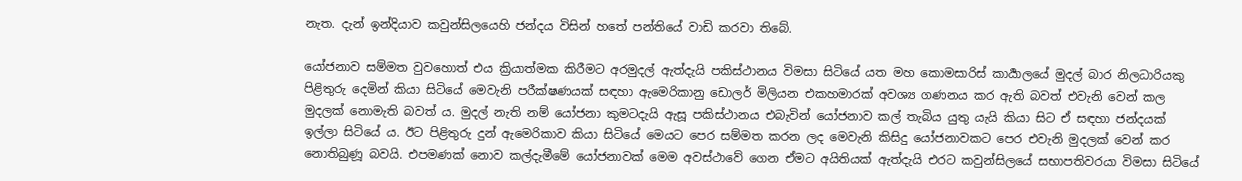නැත. දැන් ඉන්දියාව කවුන්සිලයෙහි ජන්දය විසින් හතේ පන්තියේ වාඩි කරවා තිබේ.

යෝජනාව සම්මත වුවහොත් එය ක්‍රියාත්මක කිරීමට අරමුදල් ඇත්දැයි පකිස්ථානය විමසා සිටියේ යත මහ කොමසාරිස් කාර්‍යාලයේ මුදල් බාර නිලධාරියකු පිළිතුරු දෙමින් කියා සිටියේ මෙවැනි පරීක්ෂණයක් සඳහා ඇමෙරිකානු ඩොලර් මිලියන එකහමාරක් අවශ්‍ය ගණනය කර ඇති බවත් එවැනි වෙන් කල මුදලක් නොමැති බවත් ය. මුදල් නැති නම් යෝජනා කුමටදැයි ඇසූ පකිස්ථානය එබැවින් යෝජනාව කල් තැබිය යුතු යැයි කියා සිට ඒ සඳහා ජන්දයක් ඉල්ලා සිටියේ ය. ඊට පිළිතුරු දුන් ඇමෙරිකාව කියා සිටියේ මෙයට පෙර සම්මත කරන ලද මෙවැනි කිසිදු යෝජනාවකට පෙර එවැනි මුදලක් වෙන් කර නොතිබුණූ බවයි. එපමණක් නොව කල්දැමීමේ යෝජනාවක් මෙම අවස්ථාවේ ගෙන ඒමට අයිතියක් ඇත්දැයි එරට කවුන්සිලයේ සභාපතිවරයා විමසා සිටියේ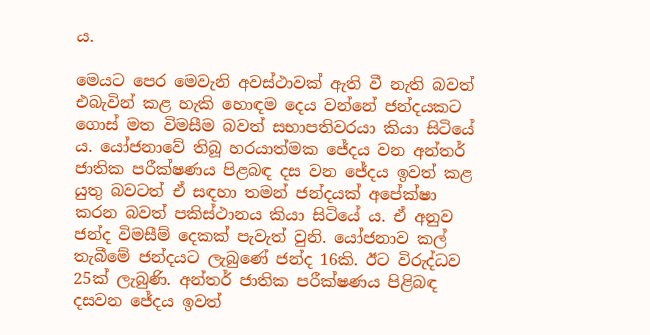ය.

මෙයට පෙර මෙවැනි අවස්ථාවක් ඇති වී නැති බවත් එබැවින් කළ හැකි හොඳම දෙය වන්නේ ජන්දයකට ගොස් මත විමසීම බවත් සභාපතිවරයා කියා සිටියේ ය. යෝජනාවේ තිබූ හරයාත්මක ජේදය වන අන්තර් ජාතික පරීක්ෂණය පිළබඳ දස වන ජේදය ඉවත් කළ යුතු බවටත් ඒ සඳහා තමන් ජන්දයක් අපේක්ෂා කරන බවත් පකිස්ථානය කියා සිටියේ ය. ඒ අනුව ජන්ද විමසීම් දෙකක් පැවැත් වුනි. යෝජනාව කල් තැබීමේ ජන්දයට ලැබු‍ණේ ජන්ද 16කි. ඊට විරුද්ධව 25ක් ලැබුණි. අන්තර් ජාතික පරීක්ෂණය පිළිබඳ දසවන ජේදය ඉවත්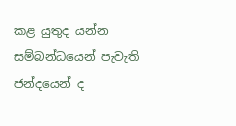කළ යුතුද යන්න සම්බන්ධයෙන් පැවැති ජන්දයෙන් ද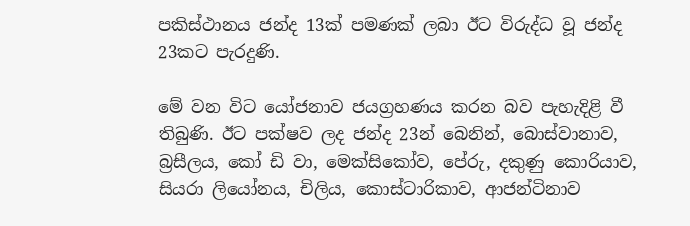පකිස්ථානය ජන්ද 13ක් පමණක් ලබා ඊට විරුද්ධ වූ ජන්ද 23කට පැරදුණි.

මේ වන විට යෝජනාව ජයග්‍රහණය කරන බව පැහැදිළි වී තිබුණි. ඊට පක්ෂව ලද ජන්ද 23න් බෙනින්, බොස්වානාව, බ්‍රසීලය, කෝ ඩි වා, මෙක්සිකෝව, පේරු, දකුණු කොරියාව, සියරා ලියෝනය, චිලිය, කොස්ටාරිකාව, ආජන්ටිනාව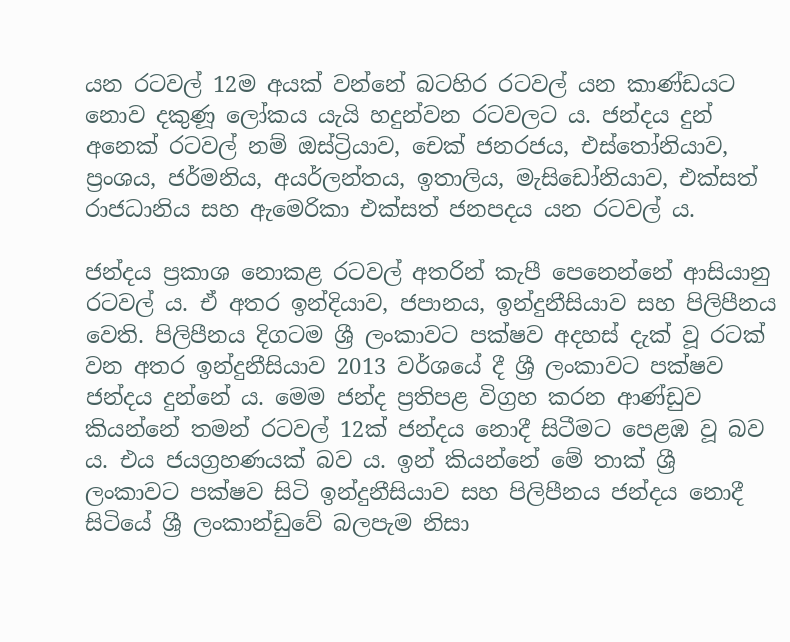යන රටවල් 12ම අයක් වන්නේ බටහිර රටවල් යන කාණ්ඩයට නොව දකුණූ ලෝකය යැයි හදුන්වන රටවලට ය. ජන්දය දුන් අනෙක් රටවල් නම් ඔස්ට්‍රියාව, චෙක් ජනරජය, එස්තෝනියාව, ප්‍රංශය, ජර්මනිය, අයර්ලන්තය, ඉතාලිය, මැසිඩෝනියාව, එක්සත් රාජධානිය සහ ඇමෙරිකා එක්සත් ජනපදය යන රටවල් ය.

ජන්දය ප්‍රකාශ නොකළ රටවල් අතරින් කැපී පෙනෙන්නේ ආසියානු රටවල් ය. ඒ අතර ඉන්දියාව, ජපානය, ඉන්දුනීසියාව සහ පිලිපීනය වෙති. පිලිපීනය දිගටම ශ්‍රී ලංකාවට පක්ෂව අදහස් දැක් වූ රටක් වන අතර ඉන්දුනීසියාව 2013 වර්ශයේ දී ශ්‍රී ලංකාවට පක්ෂව ජන්දය දුන්නේ ය. මෙම ජන්ද ප්‍රතිපළ විග්‍රහ කරන ආණ්ඩුව කියන්නේ තමන් රටවල් 12ක් ජන්දය නොදී සිටීමට පෙළඹ වූ බව ය. එය ජයග්‍රහණයක් බව ය. ඉන් කියන්නේ මේ තාක් ශ්‍රී ලංකාවට පක්ෂව සිටි ඉන්දුනීසියාව සහ පිලිපීනය ජන්දය නොදී සිටියේ ශ්‍රී ලංකාන්ඩුවේ බලපැම නිසා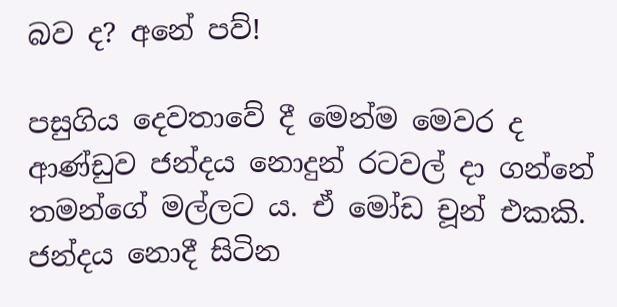බව ද? අනේ පව්!

පසුගිය දෙවතාවේ දී මෙන්ම මෙවර ද ආණ්ඩුව ජන්දය නොදුන් රටවල් දා ගන්නේ තමන්ගේ මල්ලට ය. ඒ මෝඩ චූන් එකකි. ජන්දය නොදී සිටින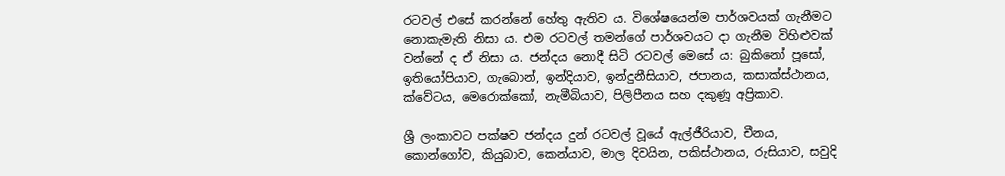රටවල් එසේ කරන්නේ හේතු ඇතිව ය. විශේෂයෙන්ම පාර්ශවයක් ගැනීමට නොකැමැති නිසා ය. එම රටවල් තමන්ගේ පාර්ශවයට දා ගැනීම විහිළුවක් වන්නේ ද ඒ නිසා ය. ජන්දය නොදී සිටි රටවල් මෙසේ ය: බුකිනෝ පූසෝ, ඉතියෝපියාව, ගැබොන්, ඉන්දියාව, ඉන්දුනීසියාව, ජපානය, කසාක්ස්ථානය, ක්වේටය, මෙරොක්කෝ, නැමීබියාව, පිලිපීනය සහ දකුණූ අප්‍රිකාව.

ශ්‍රී ලංකාවට පක්ෂව ජන්දය දුන් රටවල් වූයේ ඇල්ජීරියාව, චීනය, කොන්ගෝව, කියුබාව, කෙන්යාව, මාල දිවයින, පකිස්ථානය, රුසියාව, සවුදි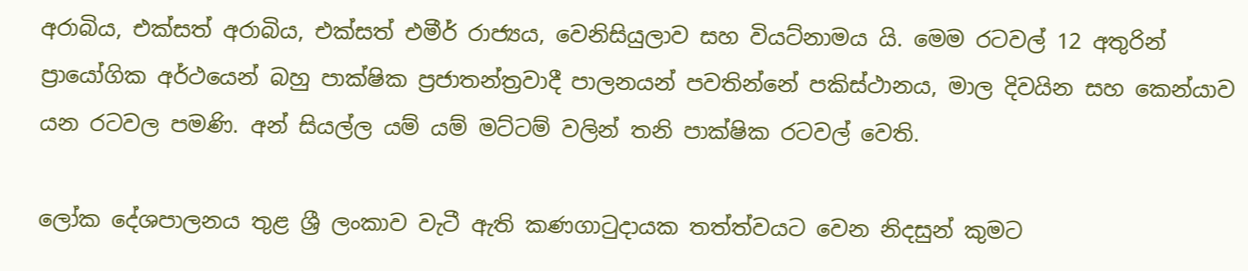අරාබිය, එක්සත් අරාබිය, එක්සත් එමීර් රාජ්‍යය, වෙනිසියුලාව සහ වියට්නාමය යි. මෙම රටවල් 12 අතුරින් ප්‍රායෝගික අර්ථයෙන් බහු පාක්ෂික ප්‍රජාතන්ත්‍රවාදී පාලනයන් පවතින්නේ පකිස්ථාන‍ය, මාල දිවයින සහ කෙන්යාව යන රටවල පමණි. අන් සියල්ල යම් යම් මට්ටම් වලින් තනි පාක්ෂික රටවල් වෙති.

ලෝක දේශපාලනය තුළ ශ්‍රී ලංකාව වැටී ඇති කණගාටුදායක තත්ත්වයට වෙන නිදසුන් කුමට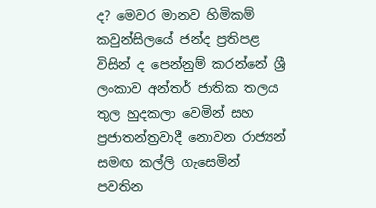ද? මෙවර මානව හිමිකම් කවුන්සිලයේ ජන්ද ප්‍රතිපළ විසින් ද පෙන්නුම් කරන්නේ ශ්‍රී ලංකාව අන්තර් ජාතික තලය තුල හුදකලා වෙමින් සහ ප්‍රජාතන්ත්‍රවාදී නොවන රාජ්‍යන් සමඟ කල්ලි ගැසෙමින් පවතින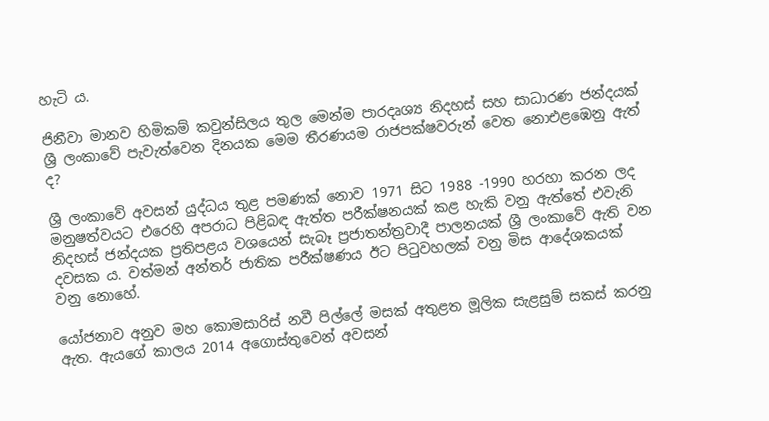හැටි ය.

ජිනීවා මානව හිමිකම් කවුන්සිලය තුල මෙන්ම පාරදෘශ්‍ය නිදහස් සහ සාධාරණ ජන්දයක් ශ්‍රී ලංකාවේ පැවැත්වෙන දිනයක මෙම තීරණයම රාජපක්ෂවරුන් වෙත නොඑළඹෙනු ඇත් ද?

ශ්‍රී ලංකාවේ අවසන් යුද්ධය තුළ පමණක් නොව 1971 සිට 1988 -1990 හරහා කරන ලද මනුෂත්වයට එරෙහි අපරාධ පිළිබඳ ඇත්ත පරීක්ෂනයක් කළ හැකි වනු ඇත්තේ එවැනි නිදහස් ජන්දයක ප්‍රතිපළය වශයෙන් සැබෑ ප්‍රජාතන්ත්‍රවාදී පාලනයක් ශ්‍රී ලංකාවේ ඇති වන දවසක ය. වත්මන් අන්තර් ජාතික පරීක්ෂණය ඊට පිටුවහලක් වනු මිස ආදේශකයක් වනු නොහේ.

යෝජනාව අනුව මහ කොමසාරිස් නවී පිල්ලේ මසක් අතුළත මූලික සැළසුම් සකස් කරනු ඇත. ඇයගේ කාලය 2014 අගොස්තුවෙන් අවසන්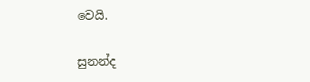වෙයි.

සුනන්ද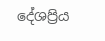දේශප්‍රි‍ය